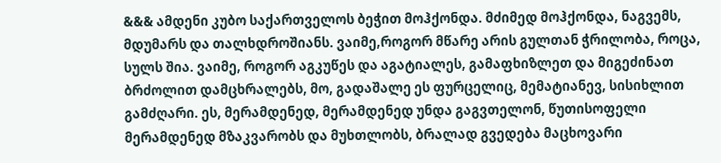&&& ამდენი კუბო საქართველოს ბეჭით მოჰქონდა. მძიმედ მოჰქონდა, ნაგვემს, მდუმარს და თალხდროშიანს. ვაიმე,როგორ მწარე არის გულთან ჭრილობა, როცა, სულს შია. ვაიმე, როგორ აგკუწეს და აგატიალეს, გამაფხიზლეთ და მიგეძინათ ბრძოლით დამცხრალებს, მო, გადაშალე ეს ფურცელიც, მემატიანევ, სისიხლით გამძღარი. ეს, მერამდენედ, მერამდენედ უნდა გაგვთელონ, წუთისოფელი მერამდენედ მზაკვარობს და მუხთლობს, ბრალად გვედება მაცხოვარი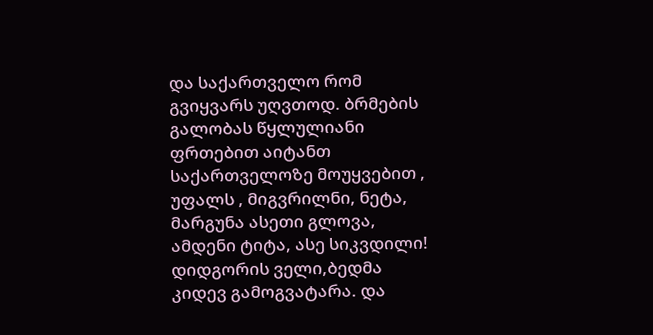და საქართველო რომ გვიყვარს უღვთოდ. ბრმების გალობას წყლულიანი ფრთებით აიტანთ საქართველოზე მოუყვებით , უფალს , მიგვრილნი, ნეტა, მარგუნა ასეთი გლოვა, ამდენი ტიტა, ასე სიკვდილი! დიდგორის ველი,ბედმა კიდევ გამოგვატარა. და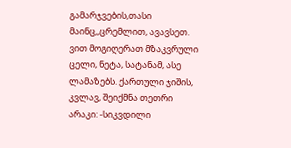გამარჯვების,თასი მაინც,,ცრემლით, ავავსეთ. ვით მოგიღერათ მზაკვრული ცელი, ნეტა, სატანამ, ასე ლამაზებს. ქართული ჯიშის, კვლავ, შეიქმნა თეთრი არაკი: -სიკვდილი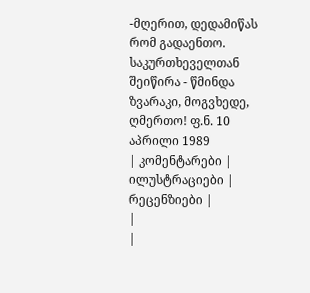-მღერით, დედამიწას რომ გადაენთო. საკურთხეველთან შეიწირა - წმინდა ზვარაკი, მოგვხედე, ღმერთო! ფ.ნ. 10 აპრილი 1989
| კომენტარები |
ილუსტრაციები |
რეცენზიები |
|
|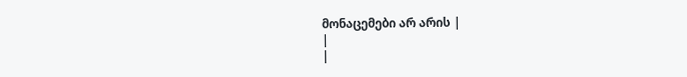მონაცემები არ არის |
|
|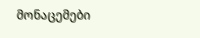მონაცემები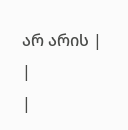არ არის |
|
|